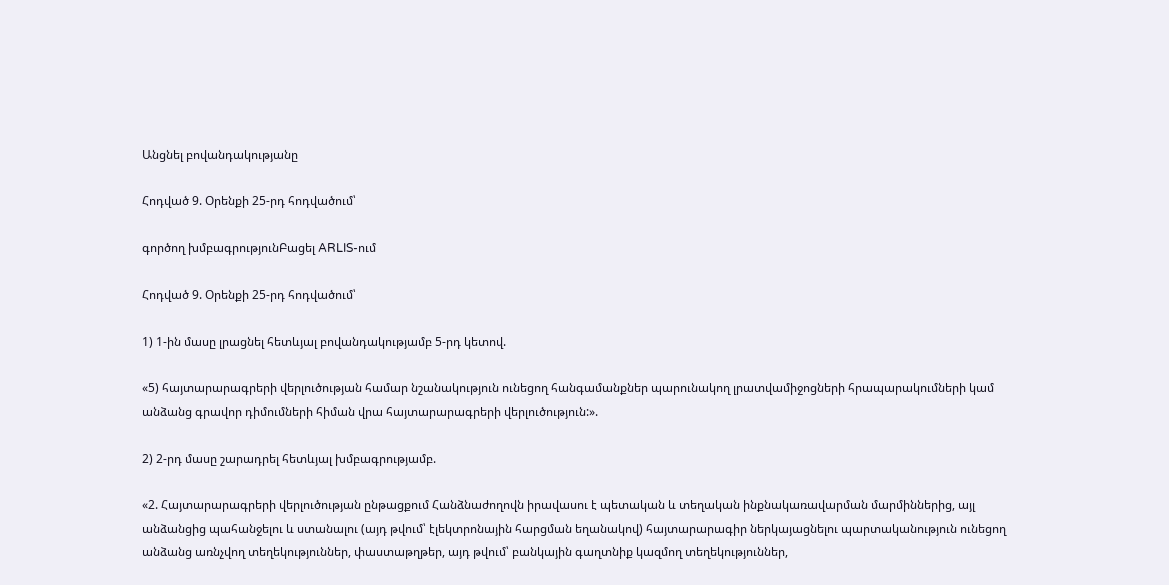Անցնել բովանդակությանը

Հոդված 9. Օրենքի 25-րդ հոդվածում՝

գործող խմբագրությունԲացել ARLIS-ում

Հոդված 9. Օրենքի 25-րդ հոդվածում՝

1) 1-ին մասը լրացնել հետևյալ բովանդակությամբ 5-րդ կետով.

«5) հայտարարագրերի վերլուծության համար նշանակություն ունեցող հանգամանքներ պարունակող լրատվամիջոցների հրապարակումների կամ անձանց գրավոր դիմումների հիման վրա հայտարարագրերի վերլուծություն:».

2) 2-րդ մասը շարադրել հետևյալ խմբագրությամբ.

«2. Հայտարարագրերի վերլուծության ընթացքում Հանձնաժողովն իրավասու է պետական և տեղական ինքնակառավարման մարմիններից, այլ անձանցից պահանջելու և ստանալու (այդ թվում՝ էլեկտրոնային հարցման եղանակով) հայտարարագիր ներկայացնելու պարտականություն ունեցող անձանց առնչվող տեղեկություններ, փաստաթղթեր, այդ թվում՝ բանկային գաղտնիք կազմող տեղեկություններ,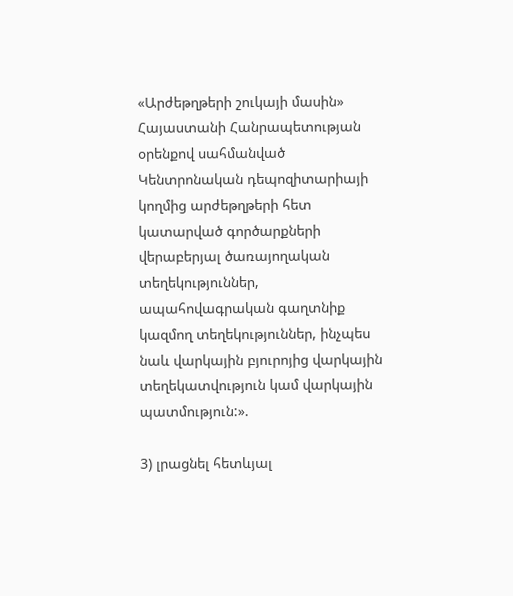«Արժեթղթերի շուկայի մասին» Հայաստանի Հանրապետության օրենքով սահմանված Կենտրոնական դեպոզիտարիայի կողմից արժեթղթերի հետ կատարված գործարքների վերաբերյալ ծառայողական տեղեկություններ, ապահովագրական գաղտնիք կազմող տեղեկություններ, ինչպես նաև վարկային բյուրոյից վարկային տեղեկատվություն կամ վարկային պատմություն:».

3) լրացնել հետևյալ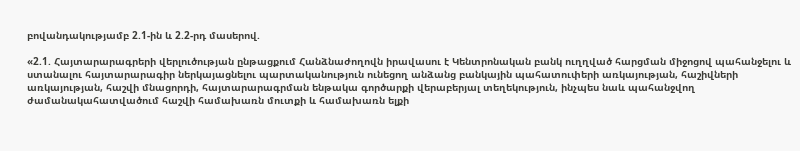բովանդակությամբ 2.1-ին և 2.2-րդ մասերով.

«2.1. Հայտարարագրերի վերլուծության ընթացքում Հանձնաժողովն իրավասու է Կենտրոնական բանկ ուղղված հարցման միջոցով պահանջելու և ստանալու հայտարարագիր ներկայացնելու պարտականություն ունեցող անձանց բանկային պահատուփերի առկայության, հաշիվների առկայության, հաշվի մնացորդի, հայտարարագրման ենթակա գործարքի վերաբերյալ տեղեկություն, ինչպես նաև պահանջվող ժամանակահատվածում հաշվի համախառն մուտքի և համախառն ելքի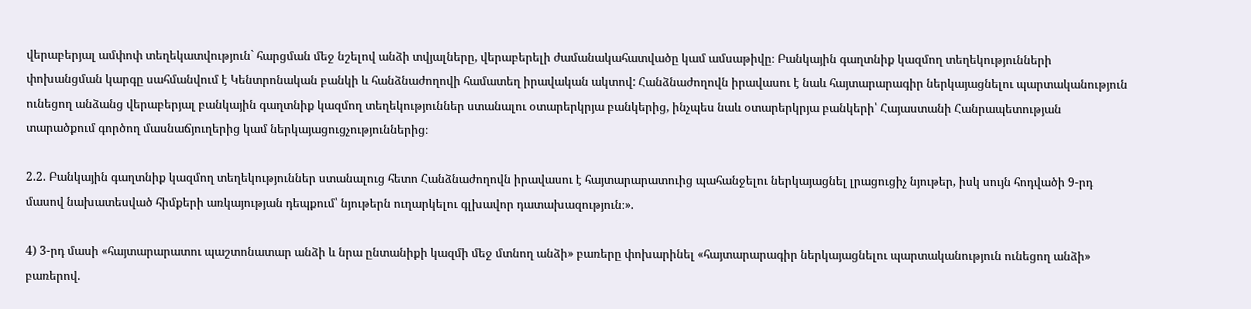վերաբերյալ ամփոփ տեղեկատվություն` հարցման մեջ նշելով անձի տվյալները, վերաբերելի ժամանակահատվածը կամ ամսաթիվը։ Բանկային գաղտնիք կազմող տեղեկությունների փոխանցման կարգը սահմանվում է Կենտրոնական բանկի և հանձնաժողովի համատեղ իրավական ակտով: Հանձնաժողովն իրավասու է նաև հայտարարագիր ներկայացնելու պարտականություն ունեցող անձանց վերաբերյալ բանկային գաղտնիք կազմող տեղեկություններ ստանալու օտարերկրյա բանկերից, ինչպես նաև օտարերկրյա բանկերի՝ Հայաստանի Հանրապետության տարածքում գործող մասնաճյուղերից կամ ներկայացուցչություններից։

2.2. Բանկային գաղտնիք կազմող տեղեկություններ ստանալուց հետո Հանձնաժողովն իրավասու է հայտարարատուից պահանջելու ներկայացնել լրացուցիչ նյութեր, իսկ սույն հոդվածի 9-րդ մասով նախատեսված հիմքերի առկայության դեպքում՝ նյութերն ուղարկելու գլխավոր դատախազություն։».

4) 3-րդ մասի «հայտարարատու պաշտոնատար անձի և նրա ընտանիքի կազմի մեջ մտնող անձի» բառերը փոխարինել «հայտարարագիր ներկայացնելու պարտականություն ունեցող անձի» բառերով.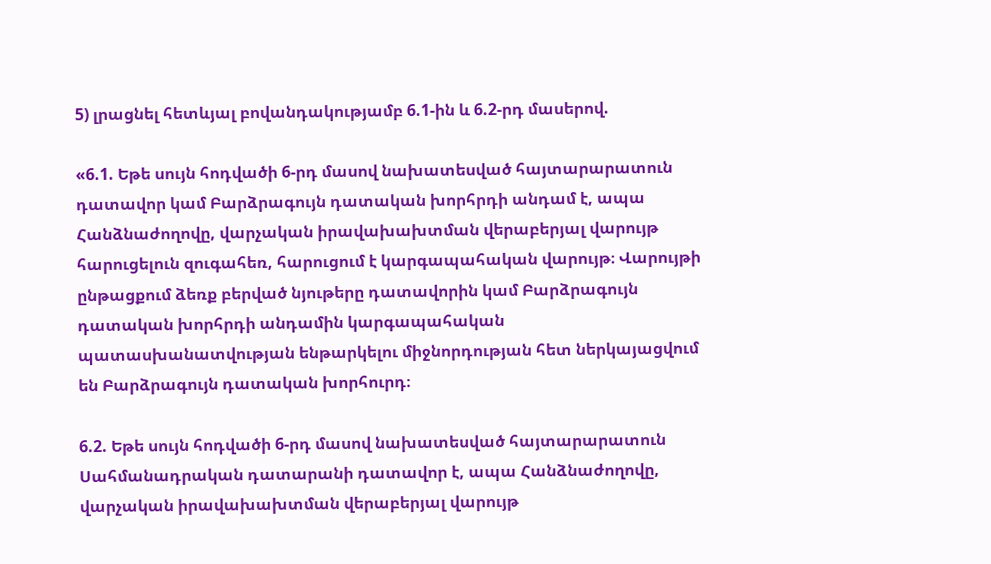5) լրացնել հետևյալ բովանդակությամբ 6.1-ին և 6.2-րդ մասերով.

«6.1. Եթե սույն հոդվածի 6-րդ մասով նախատեսված հայտարարատուն դատավոր կամ Բարձրագույն դատական խորհրդի անդամ է, ապա Հանձնաժողովը, վարչական իրավախախտման վերաբերյալ վարույթ հարուցելուն զուգահեռ, հարուցում է կարգապահական վարույթ։ Վարույթի ընթացքում ձեռք բերված նյութերը դատավորին կամ Բարձրագույն դատական խորհրդի անդամին կարգապահական պատասխանատվության ենթարկելու միջնորդության հետ ներկայացվում են Բարձրագույն դատական խորհուրդ։

6.2. Եթե սույն հոդվածի 6-րդ մասով նախատեսված հայտարարատուն Սահմանադրական դատարանի դատավոր է, ապա Հանձնաժողովը, վարչական իրավախախտման վերաբերյալ վարույթ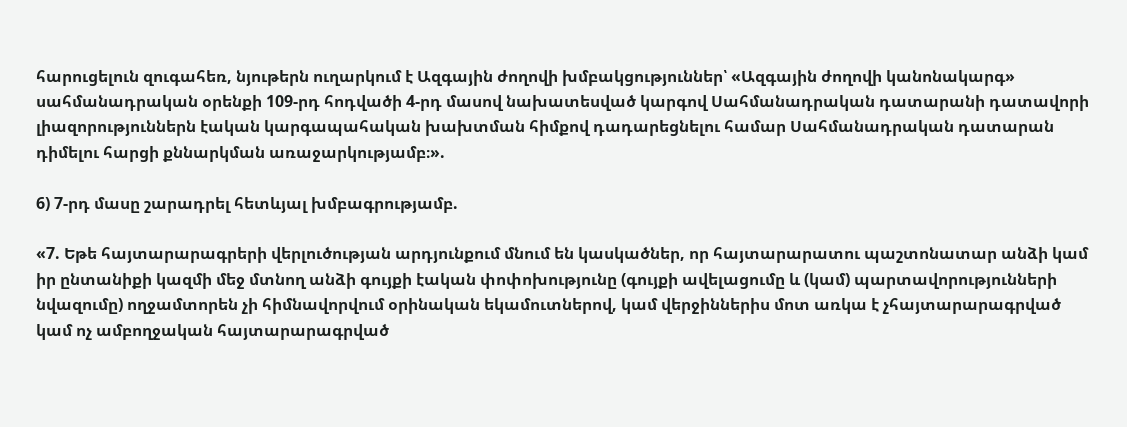հարուցելուն զուգահեռ, նյութերն ուղարկում է Ազգային ժողովի խմբակցություններ՝ «Ազգային ժողովի կանոնակարգ» սահմանադրական օրենքի 109-րդ հոդվածի 4-րդ մասով նախատեսված կարգով Սահմանադրական դատարանի դատավորի լիազորություններն էական կարգապահական խախտման հիմքով դադարեցնելու համար Սահմանադրական դատարան դիմելու հարցի քննարկման առաջարկությամբ։».

6) 7-րդ մասը շարադրել հետևյալ խմբագրությամբ.

«7. Եթե հայտարարագրերի վերլուծության արդյունքում մնում են կասկածներ, որ հայտարարատու պաշտոնատար անձի կամ իր ընտանիքի կազմի մեջ մտնող անձի գույքի էական փոփոխությունը (գույքի ավելացումը և (կամ) պարտավորությունների նվազումը) ողջամտորեն չի հիմնավորվում օրինական եկամուտներով, կամ վերջիններիս մոտ առկա է չհայտարարագրված կամ ոչ ամբողջական հայտարարագրված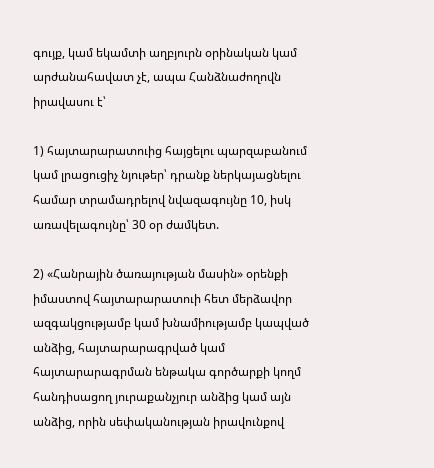գույք, կամ եկամտի աղբյուրն օրինական կամ արժանահավատ չէ, ապա Հանձնաժողովն իրավասու է՝

1) հայտարարատուից հայցելու պարզաբանում կամ լրացուցիչ նյութեր՝ դրանք ներկայացնելու համար տրամադրելով նվազագույնը 10, իսկ առավելագույնը՝ 30 օր ժամկետ.

2) «Հանրային ծառայության մասին» օրենքի իմաստով հայտարարատուի հետ մերձավոր ազգակցությամբ կամ խնամիությամբ կապված անձից, հայտարարագրված կամ հայտարարագրման ենթակա գործարքի կողմ հանդիսացող յուրաքանչյուր անձից կամ այն անձից, որին սեփականության իրավունքով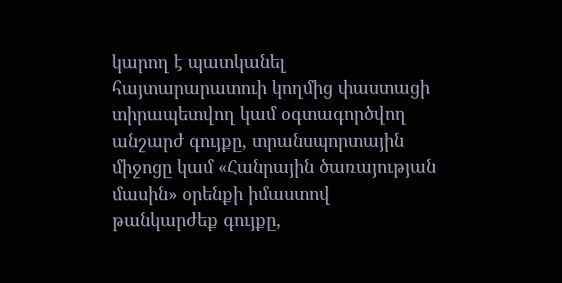կարող է պատկանել հայտարարատուի կողմից փաստացի տիրապետվող կամ օգտագործվող անշարժ գույքը, տրանսպորտային միջոցը կամ «Հանրային ծառայության մասին» օրենքի իմաստով թանկարժեք գույքը,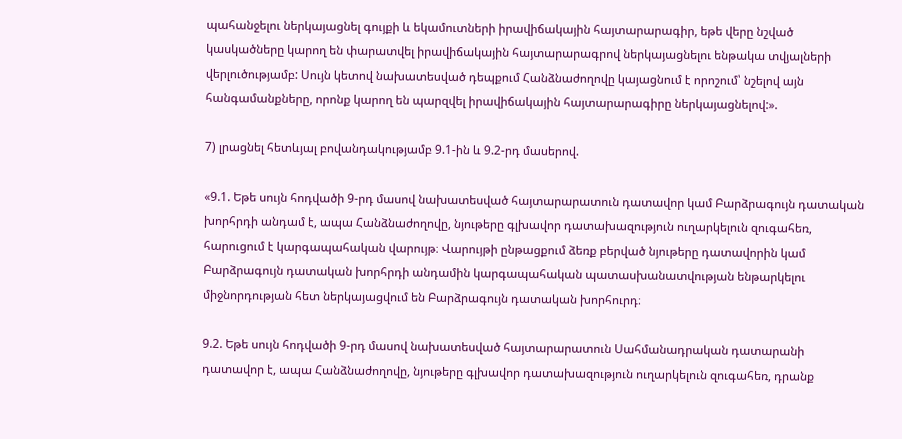պահանջելու ներկայացնել գույքի և եկամուտների իրավիճակային հայտարարագիր, եթե վերը նշված կասկածները կարող են փարատվել իրավիճակային հայտարարագրով ներկայացնելու ենթակա տվյալների վերլուծությամբ: Սույն կետով նախատեսված դեպքում Հանձնաժողովը կայացնում է որոշում՝ նշելով այն հանգամանքները, որոնք կարող են պարզվել իրավիճակային հայտարարագիրը ներկայացնելով:».

7) լրացնել հետևյալ բովանդակությամբ 9.1-ին և 9.2-րդ մասերով.

«9.1. Եթե սույն հոդվածի 9-րդ մասով նախատեսված հայտարարատուն դատավոր կամ Բարձրագույն դատական խորհրդի անդամ է, ապա Հանձնաժողովը, նյութերը գլխավոր դատախազություն ուղարկելուն զուգահեռ, հարուցում է կարգապահական վարույթ։ Վարույթի ընթացքում ձեռք բերված նյութերը դատավորին կամ Բարձրագույն դատական խորհրդի անդամին կարգապահական պատասխանատվության ենթարկելու միջնորդության հետ ներկայացվում են Բարձրագույն դատական խորհուրդ։

9.2. Եթե սույն հոդվածի 9-րդ մասով նախատեսված հայտարարատուն Սահմանադրական դատարանի դատավոր է, ապա Հանձնաժողովը, նյութերը գլխավոր դատախազություն ուղարկելուն զուգահեռ, դրանք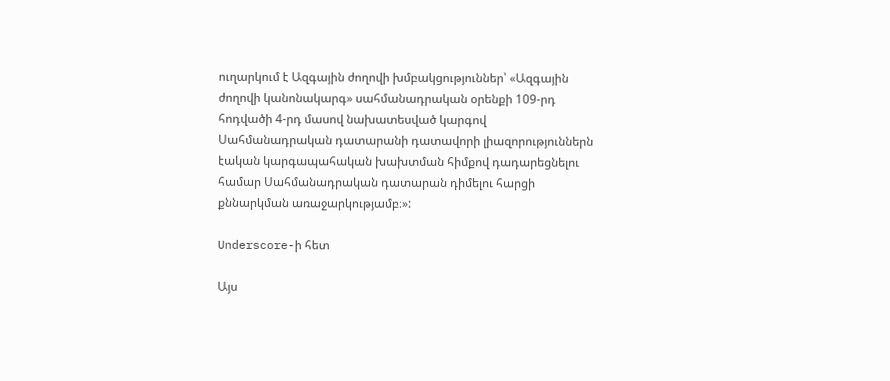ուղարկում է Ազգային ժողովի խմբակցություններ՝ «Ազգային ժողովի կանոնակարգ» սահմանադրական օրենքի 109-րդ հոդվածի 4-րդ մասով նախատեսված կարգով Սահմանադրական դատարանի դատավորի լիազորություններն էական կարգապահական խախտման հիմքով դադարեցնելու համար Սահմանադրական դատարան դիմելու հարցի քննարկման առաջարկությամբ։»:

Underscore-ի հետ

Այս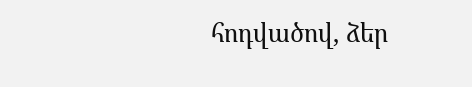հոդվածով, ձեր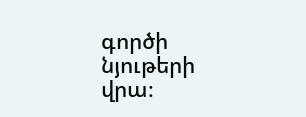գործի նյութերի վրա։